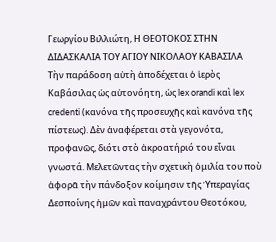Γεωργίου Βιλλιώτη, Η ΘΕΟΤΟΚΟΣ ΣΤΗΝ ΔΙΔΑΣΚΑΛΙΑ ΤΟΥ ΑΓΙΟΥ ΝΙΚΟΛΑΟΥ ΚΑΒΑΣΙΛΑ
Τὴν παράδοση αὐτὴ ἀποδέχεται ὁ ἱερὸς Καβάσιλας ὡς αὐτονόητη, ὡς lex orandi καὶ lex credenti (κανόνα τῆς προσευχῆς καὶ κανόνα τῆς πίστεως). Δὲν ἀναφέρεται στὰ γεγονότα, προφανῶς, διότι στὸ ἀκροατήριό του εἶναι γνωστά. Μελετῶντας τὴν σχετικὴ ὁμιλία του ποὺ ἀφορᾶ τὴν πάνδοξον κοίμησιν τῆς Ὑπεραγίας Δεσποίνης ἡμῶν καὶ παναχράντου Θεοτόκου,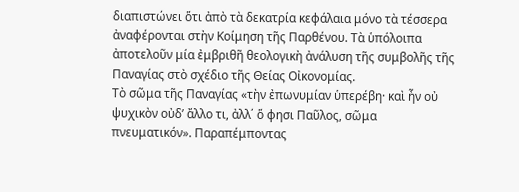διαπιστώνει ὅτι ἀπὸ τὰ δεκατρία κεφάλαια μόνο τὰ τέσσερα ἀναφέρονται στὴν Κοίμηση τῆς Παρθένου. Τὰ ὑπόλοιπα ἀποτελοῦν μία ἐμβριθῆ θεολογικὴ ἀνάλυση τῆς συμβολῆς τῆς Παναγίας στὸ σχέδιο τῆς Θείας Οἰκονομίας.
Τὸ σῶμα τῆς Παναγίας «τὴν ἐπωνυμίαν ὑπερέβη· καὶ ἦν οὐ ψυχικὸν οὐδ’ ἄλλο τι, ἀλλ΄ ὅ φησι Παῦλος, σῶμα πνευματικόν». Παραπέμποντας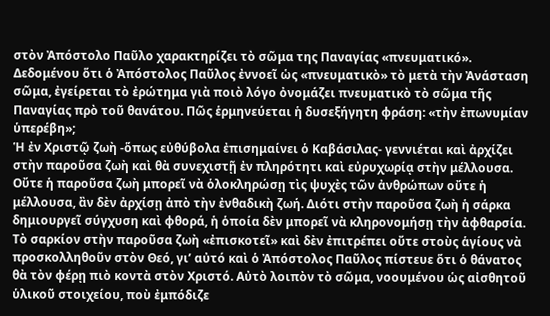στὸν Ἀπόστολο Παῦλο χαρακτηρίζει τὸ σῶμα της Παναγίας «πνευματικό». Δεδομένου ὅτι ὁ Ἀπόστολος Παῦλος ἐννοεῖ ὡς «πνευματικὸ» τὸ μετὰ τὴν Ἀνάσταση σῶμα, ἐγείρεται τὸ ἐρώτημα γιὰ ποιὸ λόγο ὀνομάζει πνευματικὸ τὸ σῶμα τῆς Παναγίας πρὸ τοῦ θανάτου. Πῶς ἑρμηνεύεται ἡ δυσεξήγητη φράση: «τὴν ἐπωνυμίαν ὑπερέβη»;
Ἡ ἐν Χριστῷ ζωὴ -ὅπως εὐθύβολα ἐπισημαίνει ὁ Καβάσιλας- γεννιέται καὶ ἀρχίζει στὴν παροῦσα ζωὴ καὶ θὰ συνεχιστῇ ἐν πληρότητι καὶ εὐρυχωρίᾳ στὴν μέλλουσα. Οὔτε ἡ παροῦσα ζωὴ μπορεῖ νὰ ὁλοκληρώσῃ τὶς ψυχὲς τῶν ἀνθρώπων οὔτε ἡ μέλλουσα, ἂν δὲν ἀρχίσῃ ἀπὸ τὴν ἐνθαδικὴ ζωή. Διότι στὴν παροῦσα ζωὴ ἡ σάρκα δημιουργεῖ σύγχυση καὶ φθορά, ἡ ὁποία δὲν μπορεῖ νὰ κληρονομήσῃ τὴν ἀφθαρσία. Τὸ σαρκίον στὴν παροῦσα ζωὴ «ἐπισκοτεῖ» καὶ δὲν ἐπιτρέπει οὔτε στοὺς ἁγίους νὰ προσκολληθοῦν στὸν Θεό, γι’ αὐτό καὶ ὁ Ἀπόστολος Παῦλος πίστευε ὅτι ὁ θάνατος θὰ τὸν φέρῃ πιὸ κοντὰ στὸν Χριστό. Αὐτὸ λοιπὸν τὸ σῶμα, νοουμένου ὡς αἰσθητοῦ ὑλικοῦ στοιχείου, ποὺ ἐμπόδιζε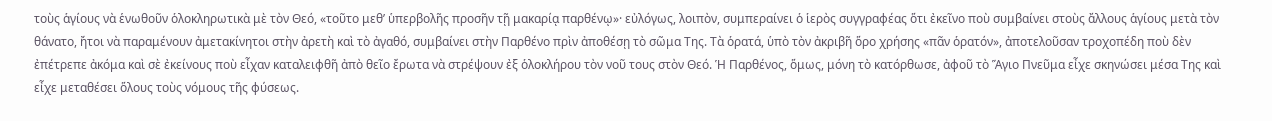τοὺς ἁγίους νὰ ἑνωθοῦν ὁλοκληρωτικὰ μὲ τὸν Θεό, «τοῦτο μεθ’ ὑπερβολῆς προσῆν τῇ μακαρίᾳ παρθένῳ»· εὐλόγως, λοιπὸν, συμπεραίνει ὁ ἱερὸς συγγραφέας ὅτι ἐκεῖνο ποὺ συμβαίνει στοὺς ἄλλους ἁγίους μετὰ τὸν θάνατο, ἤτοι νὰ παραμένουν ἀμετακίνητοι στὴν ἀρετὴ καὶ τὸ ἀγαθό, συμβαίνει στὴν Παρθένο πρὶν ἀποθέσῃ τὸ σῶμα Της. Τὰ ὁρατά, ὑπὸ τὸν ἀκριβῆ ὅρο χρήσης «πᾶν ὁρατόν», ἀποτελοῦσαν τροχοπέδη ποὺ δὲν ἐπέτρεπε ἀκόμα καὶ σὲ ἐκείνους ποὺ εἶχαν καταλειφθῆ ἀπὸ θεῖο ἔρωτα νὰ στρέψουν ἐξ ὁλοκλήρου τὸν νοῦ τους στὸν Θεό. Ἡ Παρθένος, ὅμως, μόνη τὸ κατόρθωσε, ἀφοῦ τὸ Ἅγιο Πνεῦμα εἶχε σκηνώσει μέσα Της καὶ εἶχε μεταθέσει ὅλους τοὺς νόμους τῆς φύσεως.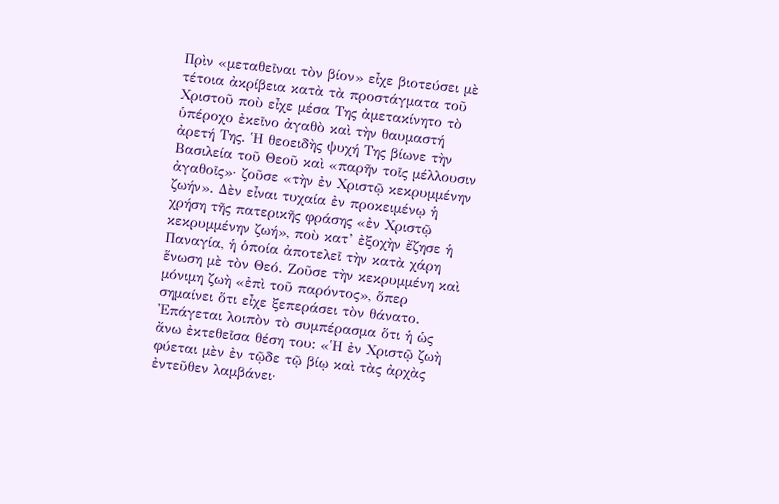Πρὶν «μεταθεῖναι τὸν βίον» εἶχε βιοτεύσει μὲ τέτοια ἀκρίβεια κατὰ τὰ προστάγματα τοῦ Χριστοῦ ποὺ εἶχε μέσα Της ἀμετακίνητο τὸ ὑπέροχο ἐκεῖνο ἀγαθὸ καὶ τὴν θαυμαστή ἀρετή Της. Ἡ θεοειδὴς ψυχή Της βίωνε τὴν Βασιλεία τοῦ Θεοῦ καὶ «παρῆν τοῖς μέλλουσιν ἀγαθοῖς»· ζοῦσε «τὴν ἐν Χριστῷ κεκρυμμένην ζωήν». Δὲν εἶναι τυχαία ἐν προκειμένῳ ἡ χρήση τῆς πατερικῆς φράσης «ἐν Χριστῷ κεκρυμμένην ζωή», ποὺ κατ’ ἐξοχὴν ἔζησε ἡ Παναγία, ἡ ὁποία ἀποτελεῖ τὴν κατὰ χάρη ἕνωση μὲ τὸν Θεό. Ζοῦσε τὴν κεκρυμμένη καὶ μόνιμη ζωὴ «ἐπὶ τοῦ παρόντος», ὅπερ σημαίνει ὅτι εἶχε ξεπεράσει τὸν θάνατο. Ἐπάγεται λοιπὸν τὸ συμπέρασμα ὅτι ἡ ὡς ἄνω ἐκτεθεῖσα θέση του: «Ἡ ἐν Χριστῷ ζωὴ φύεται μὲν ἐν τῷδε τῷ βίῳ καὶ τὰς ἀρχὰς ἐντεῦθεν λαμβάνει·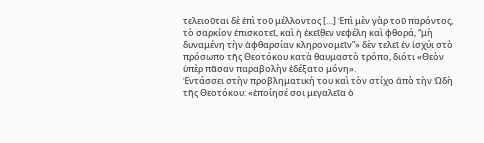τελειοῦται δὲ ἐπὶ τοῦ μέλλοντος […] Ἐπὶ μὲν γὰρ τοῦ παρόντος, τὸ σαρκίον ἐπισκοτεῖ, καὶ ἡ ἐκεῖθεν νεφέλη καὶ φθορά, “μὴ δυναμένη τὴν ἀφθαρσίαν κληρονομεῖν”» δὲν τελεῖ ἐν ἰσχύι στὸ πρόσωπο τῆς Θεοτόκου κατὰ θαυμαστὸ τρόπο, διότι «Θεὸν ὑπὲρ πᾶσαν παραβολὴν ἐδέξατο μόνη».
Ἐντάσσει στὴν προβληματική του καὶ τὸν στίχο ἀπὸ τὴν Ὠδὴ τῆς Θεοτόκου: «ἐποίησέ σοι μεγαλεῖα ὁ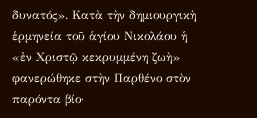δυνατός». Κατὰ τὴν δημιουργικὴ ἑρμηνεία τοῦ ἁγίου Νικολάου ἡ «ἐν Χριστῷ κεκρυμμένη ζωὴ» φανερώθηκε στὴν Παρθένο στὸν παρόντα βίο·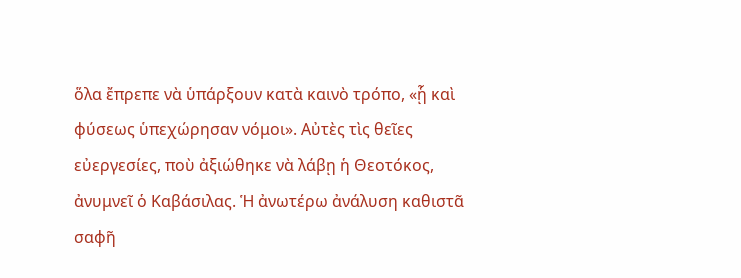ὅλα ἔπρεπε νὰ ὑπάρξουν κατὰ καινὸ τρόπο, «ᾗ καὶ φύσεως ὑπεχώρησαν νόμοι». Αὐτὲς τὶς θεῖες εὐεργεσίες, ποὺ ἀξιώθηκε νὰ λάβῃ ἡ Θεοτόκος, ἀνυμνεῖ ὁ Καβάσιλας. Ἡ ἀνωτέρω ἀνάλυση καθιστᾶ σαφῆ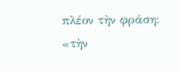πλέον τὴν φράση: «τὴν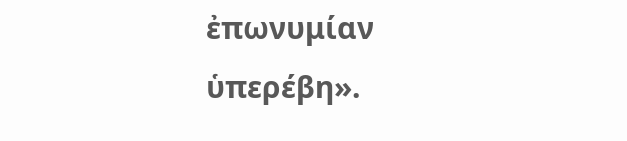ἐπωνυμίαν ὑπερέβη».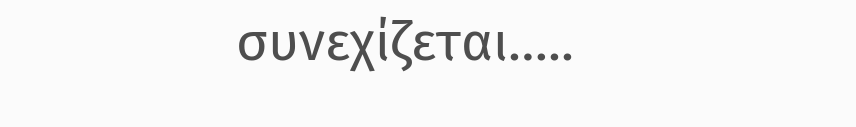συνεχίζεται…..